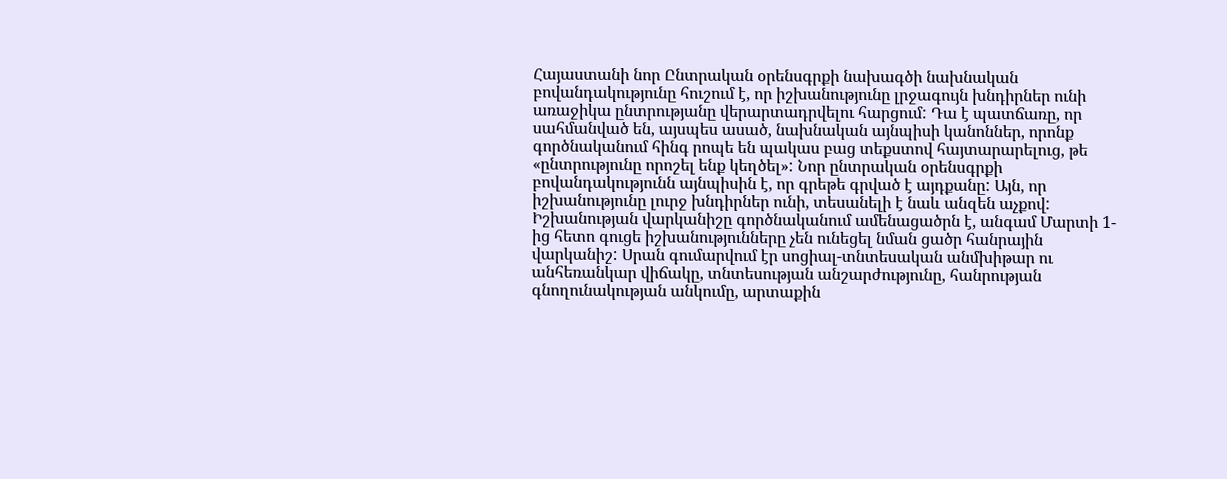Հայաստանի նոր Ընտրական օրենսգրքի նախագծի նախնական բովանդակությունը հուշում է, որ իշխանությունը լրջագույն խնդիրներ ունի առաջիկա ընտրությանը վերարտադրվելու հարցում: Դա է պատճառը, որ սահմանված են, այսպես ասած, նախնական այնպիսի կանոններ, որոնք գործնականում հինգ րոպե են պակաս բաց տեքստով հայտարարելուց, թե «ընտրությունը որոշել ենք կեղծել»: Նոր ընտրական օրենսգրքի բովանդակությունն այնպիսին է, որ գրեթե գրված է այդքանը: Այն, որ իշխանությունը լուրջ խնդիրներ ունի, տեսանելի է նաև անզեն աչքով: Իշխանության վարկանիշը գործնականում ամենացածրն է, անգամ Մարտի 1-ից հետո գուցե իշխանությունները չեն ունեցել նման ցածր հանրային վարկանիշ: Սրան գումարվում էր սոցիալ-տնտեսական անմխիթար ու անհեռանկար վիճակը, տնտեսության անշարժությունը, հանրության գնողունակության անկումը, արտաքին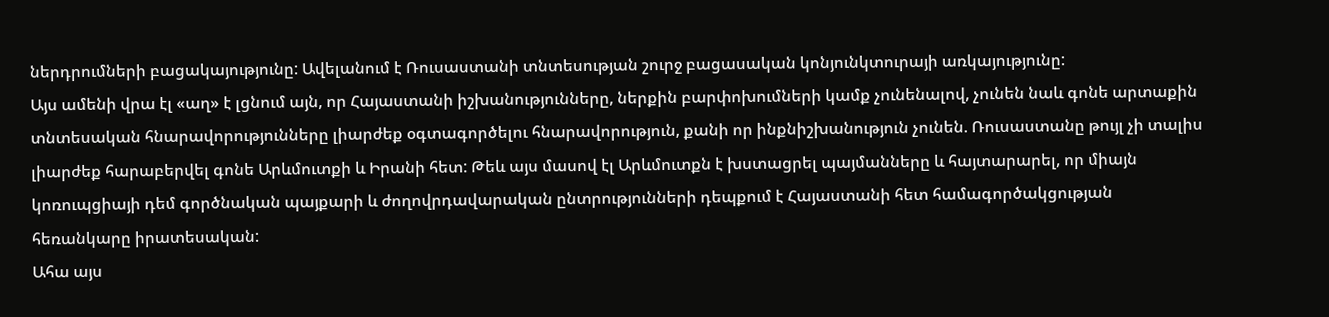ներդրումների բացակայությունը: Ավելանում է Ռուսաստանի տնտեսության շուրջ բացասական կոնյունկտուրայի առկայությունը:
Այս ամենի վրա էլ «աղ» է լցնում այն, որ Հայաստանի իշխանությունները, ներքին բարփոխումների կամք չունենալով, չունեն նաև գոնե արտաքին տնտեսական հնարավորությունները լիարժեք օգտագործելու հնարավորություն, քանի որ ինքնիշխանություն չունեն. Ռուսաստանը թույլ չի տալիս լիարժեք հարաբերվել գոնե Արևմուտքի և Իրանի հետ: Թեև այս մասով էլ Արևմուտքն է խստացրել պայմանները և հայտարարել, որ միայն կոռուպցիայի դեմ գործնական պայքարի և ժողովրդավարական ընտրությունների դեպքում է Հայաստանի հետ համագործակցության հեռանկարը իրատեսական:
Ահա այս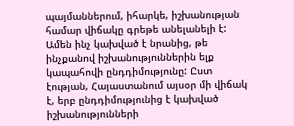պայմաններում, իհարկե, իշխանության համար վիճակը գրեթե անելանելի է: Ամեն ինչ կախված է նրանից, թե ինչքանով իշխանություններին ելք կապահովի ընդդիմությունը: Ըստ էության, Հայաստանում այսօր մի վիճակ է, երբ ընդդիմությունից է կախված իշխանությունների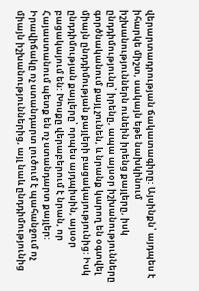վերարտադրության ճակատագիրը: Այսինքն՝ այդպես է իհարկե միշտ, սակայն եթե նախկինում իշխանություններն ունեին իրենց քայլերը, իսկ ընդդիմությունը՝ իրենը, ապա այսօր իշխանությունները գործնականում քայլ չունեն, և նրանք կարող են օգտվել միայն ընդդիմության քայլերի բացակայությունից: Իսկ ընդդիմության քայլերը՝ որպես այդպիսին, այսօր բացակայում են: Խոսքը վերաբերում է նրան, որ Հայաստանում պետք են ոչ ստանդարտ քայլեր: Իրավիճակը ոչ ստանդարտ լուծում է պահանջում ոչ միայն իշխանություններից, այլ նաև ընդդիմությունից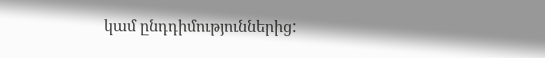կամ ընդդիմություններից: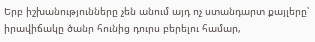Երբ իշխանությունները չեն անում այդ ոչ ստանդարտ քայլերը՝ իրավիճակը ծանր հունից դուրս բերելու համար,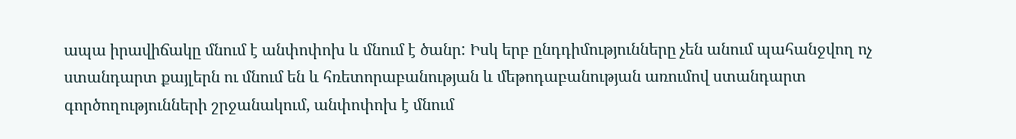ապա իրավիճակը մնում է անփոփոխ և մնում է ծանր: Իսկ երբ ընդդիմությունները չեն անում պահանջվող ոչ ստանդարտ քայլերն ու մնում են և հռետորաբանության և մեթոդաբանության առումով ստանդարտ գործողությունների շրջանակում, անփոփոխ է մնում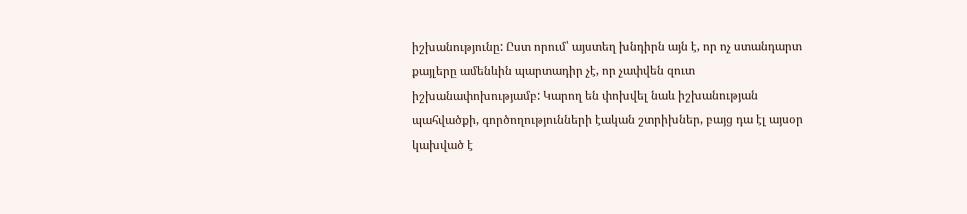իշխանությունը: Ըստ որում՝ այստեղ խնդիրն այն է, որ ոչ ստանդարտ քայլերը ամենևին պարտադիր չէ, որ չափվեն զուտ իշխանափոխությամբ: Կարող են փոխվել նաև իշխանության պահվածքի, գործողությունների էական շտրիխներ, բայց դա էլ այսօր կախված է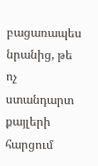բացառապես նրանից, թե ոչ ստանդարտ քայլերի հարցում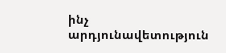ինչ արդյունավետություն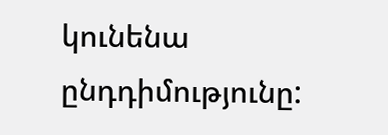կունենա ընդդիմությունը: